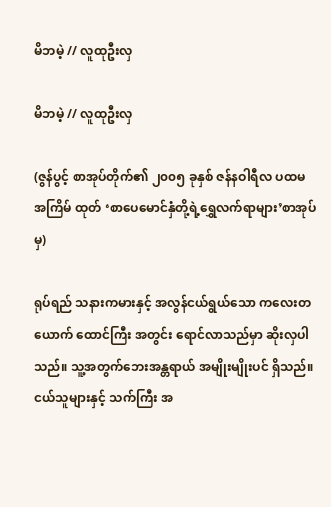မိဘမဲ့ // လူထုဦးလှ

မိဘမဲ့ // လူထုဦးလှ

(ဇွန်ပွင့် စာအုပ်တိုက်၏ ၂၀၀၅ ခုနှစ် ဇန်နဝါရီလ ပထမ အကြိမ် ထုတ် ‘စာပေမောင်နှံတို့ရဲ့ရွှေလက်ရာများ’စာအုပ်မှ)

ရုပ်ရည် သနားကမားနှင့် အလွန်ငယ်ရွယ်သော ကလေးတယောက် ထောင်ကြီး အတွင်း ရောင်လာသည်မှာ ဆိုးလှပါသည်။ သူ့အတွက်ဘေးအန္တရာယ် အမျိုးမျိုးပင် ရှိသည်။ ငယ်သူများနှင့် သက်ကြီး အ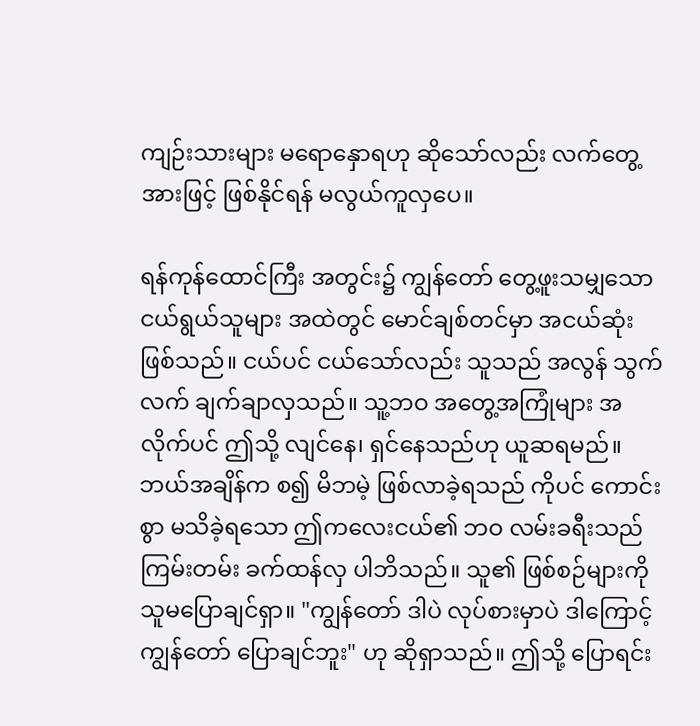ကျဉ်းသားများ မရောနှောရဟု ဆိုသော်လည်း လက်တွေ့အားဖြင့် ဖြစ်နိုင်ရန် မလွယ်ကူလှပေ။

ရန်ကုန်ထောင်ကြီး အတွင်း၌ ကျွန်တော် တွေ့ဖူးသမျှသော ငယ်ရွယ်သူများ အထဲတွင် မောင်ချစ်တင်မှာ အငယ်ဆုံး ဖြစ်သည်။ ငယ်ပင် ငယ်သော်လည်း သူသည် အလွန် သွက်လက် ချက်ချာလှသည်။ သူ့ဘဝ အတွေ့အကြုံများ အလိုက်ပင် ဤသို့ လျင်နေ၊ ရှင်နေသည်ဟု ယူဆရမည်။ ဘယ်အချိန်က စ၍ မိဘမဲ့ ဖြစ်လာခဲ့ရသည် ကိုပင် ကောင်းစွာ မသိခဲ့ရသော ဤကလေးငယ်၏ ဘဝ လမ်းခရီးသည် ကြမ်းတမ်း ခက်ထန်လှ ပါဘိသည်။ သူ၏ ဖြစ်စဉ်များကို သူမပြောချင်ရှာ။ "ကျွန်တော် ဒါပဲ လုပ်စားမှာပဲ ဒါကြောင့် ကျွန်တော် ပြောချင်ဘူး" ဟု ဆိုရှာသည်။ ဤသို့ ပြောရင်း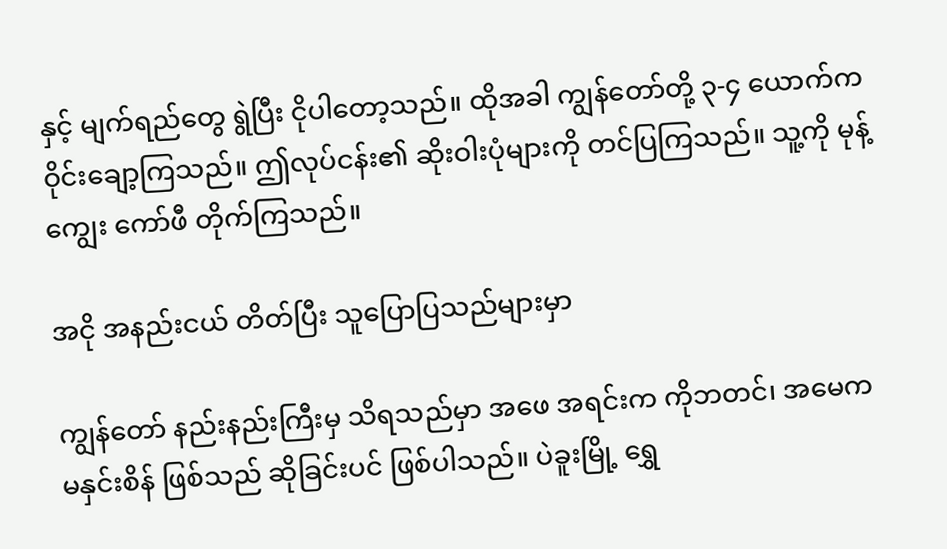နှင့် မျက်ရည်တွေ ရွဲပြီး ငိုပါတော့သည်။ ထိုအခါ ကျွန်တော်တို့ ၃-၄ ယောက်က ဝိုင်းချော့ကြသည်။ ဤလုပ်ငန်း၏ ဆိုးဝါးပုံများကို တင်ပြကြသည်။ သူ့ကို မုန့်ကျွေး ကော်ဖီ တိုက်ကြသည်။

အငို အနည်းငယ် တိတ်ပြီး သူပြောပြသည်များမှာ

ကျွန်တော် နည်းနည်းကြီးမှ သိရသည်မှာ အဖေ အရင်းက ကိုဘတင်၊ အမေက မနှင်းစိန် ဖြစ်သည် ဆိုခြင်းပင် ဖြစ်ပါသည်။ ပဲခူးမြို့ ရွှေ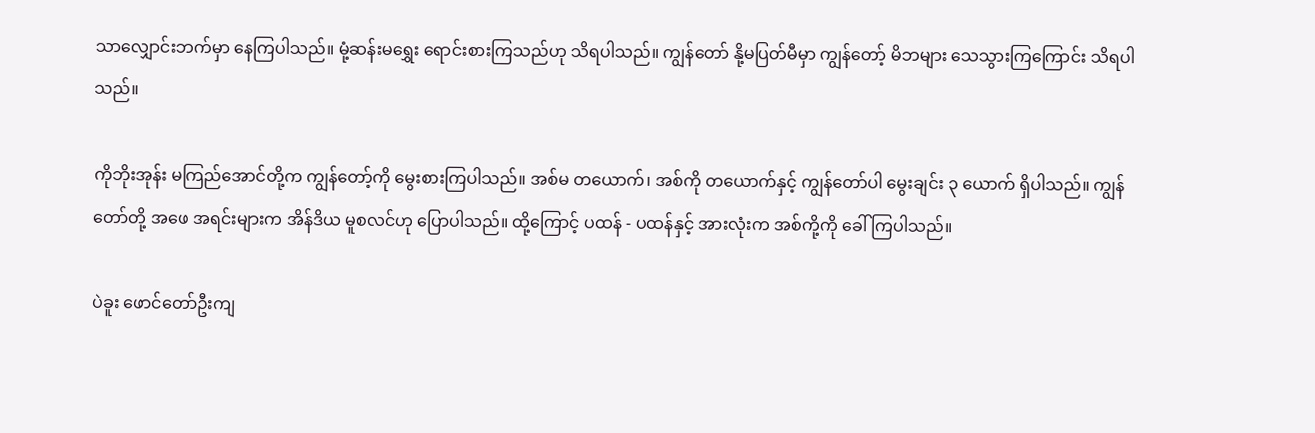သာလျှောင်းဘက်မှာ နေကြပါသည်။ မုံ့ဆန်းမရွှေး ရောင်းစားကြသည်ဟု သိရပါသည်။ ကျွန်တော် နို့မပြတ်မီမှာ ကျွန်တော့် မိဘများ သေသွားကြကြောင်း သိရပါသည်။

ကိုဘိုးအုန်း မကြည်အောင်တို့က ကျွန်တော့်ကို မွေးစားကြပါသည်။ အစ်မ တယောက်၊ အစ်ကို တယောက်နှင့် ကျွန်တော်ပါ မွေးချင်း ၃ ယောက် ရှိပါသည်။ ကျွန်တော်တို့ အဖေ အရင်းများက အိန်ဒိယ မူစလင်ဟု ပြောပါသည်။ ထို့ကြောင့် ပထန် - ပထန်နှင့် အားလုံးက အစ်ကို့ကို ခေါ်ကြပါသည်။

ပဲခူး ဖောင်တော်ဦးကျ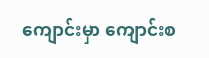ကျောင်းမှာ ကျောင်းစ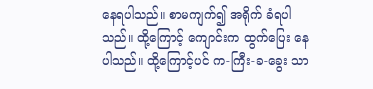နေရပါသည်။ စာမကျက်၍ အရိုက် ခံရပါသည်။ ထို့ကြောင့် ကျောင်းက ထွက်ပြေး နေပါသည်။ ထို့ကြောင့်ပင် က-ကြီး-ခ-ခွေး သာ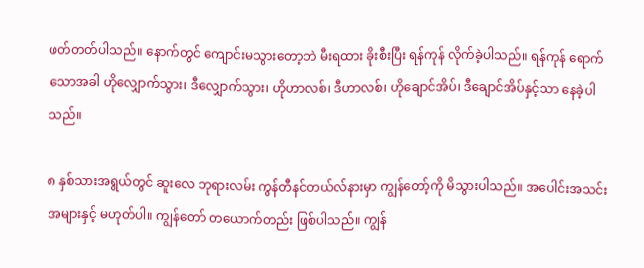ဖတ်တတ်ပါသည်။ နောက်တွင် ကျောင်းမသွားတော့ဘဲ မီးရထား ခိုးစီးပြီး ရန်ကုန် လိုက်ခဲ့ပါသည်။ ရန်ကုန် ရောက်သောအခါ ဟိုလျှောက်သွား၊ ဒီလျှောက်သွား၊ ဟိုဟာလစ်၊ ဒီဟာလစ်၊ ဟိုချောင်အိပ်၊ ဒီချောင်အိပ်နှင့်သာ နေခဲ့ပါသည်။

၈ နှစ်သားအရွယ်တွင် ဆူးလေ ဘုရားလမ်း ကွန်တီနင်တယ်လ်နားမှာ ကျွန်တော့်ကို မိသွားပါသည်။ အပေါင်းအသင်းအများနှင့် မဟုတ်ပါ။ ကျွန်တော် တယောက်တည်း ဖြစ်ပါသည်။ ကျွန်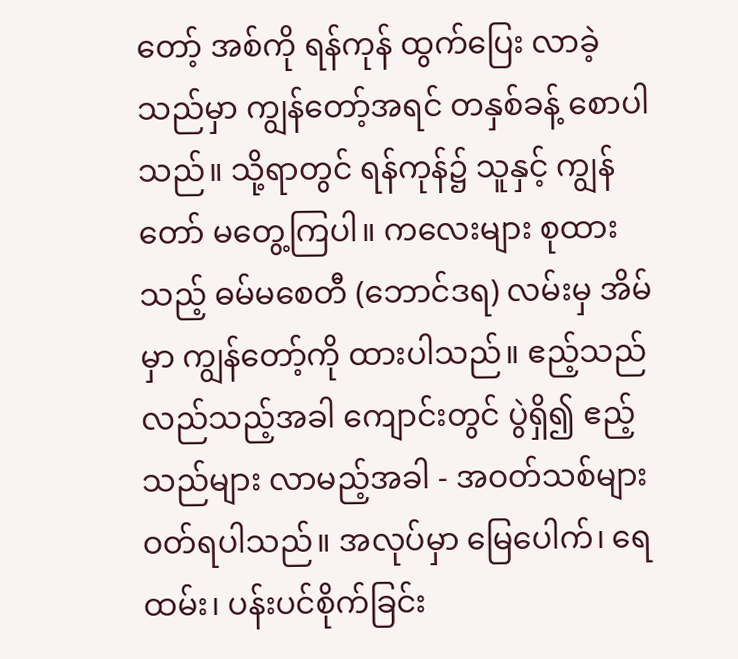တော့် အစ်ကို ရန်ကုန် ထွက်ပြေး လာခဲ့သည်မှာ ကျွန်တော့်အရင် တနှစ်ခန့် စောပါသည်။ သို့ရာတွင် ရန်ကုန်၌ သူနှင့် ကျွန်တော် မတွေ့ကြပါ။ ကလေးများ စုထားသည့် ဓမ်မစေတီ (ဘောင်ဒရ) လမ်းမှ အိမ်မှာ ကျွန်တော့်ကို ထားပါသည်။ ဧည့်သည် လည်သည့်အခါ ကျောင်းတွင် ပွဲရှိ၍ ဧည့်သည်များ လာမည့်အခါ - အဝတ်သစ်များ ဝတ်ရပါသည်။ အလုပ်မှာ မြေပေါက်၊ ရေထမ်း၊ ပန်းပင်စိုက်ခြင်း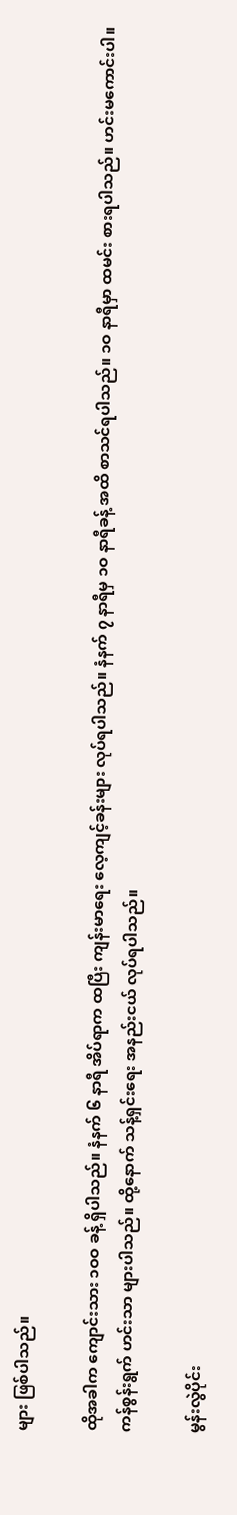များ ဖြစ်ပါသည်။

ထိုအခါက ကျောင်းသား ၁ဝဝ ခန့် ရှိပါသည်။ နံနက် ၆ နာရီ အိပ်ရာက ထပြီး ကျန်းမာရေး လေ့ကျင့်ခန်းများ လုပ်ရပါသည်။ နံနက် ၇ နာရီမှ ၁ဝ နာရီခန့် အထိ စာသင်ရပါသည်။ ၁ဝ နာရီမှာ ထမင်း စားရပါသည်။ ဟင်းမကောင်းပါ။ ကန်စွန်းရွက် ဟင်းသာ များပါသည်။ ထို့နောက် သန့်ရှင်းရေး အနည်းငယ် လုပ်ရပါသည်။

မွန်းလွဲပိုင်း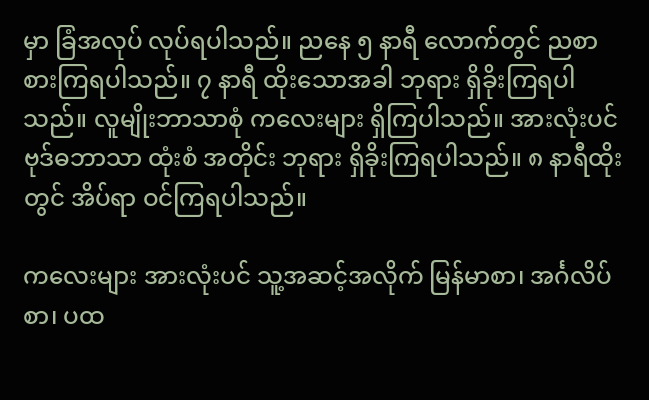မှာ ခြံအလုပ် လုပ်ရပါသည်။ ညနေ ၅ နာရီ လောက်တွင် ညစာ စားကြရပါသည်။ ၇ နာရီ ထိုးသောအခါ ဘုရား ရှိခိုးကြရပါသည်။ လူမျိုးဘာသာစုံ ကလေးများ ရှိကြပါသည်။ အားလုံးပင် ဗုဒ်ဓဘာသာ ထုံးစံ အတိုင်း ဘုရား ရှိခိုးကြရပါသည်။ ၈ နာရီထိုးတွင် အိပ်ရာ ဝင်ကြရပါသည်။

ကလေးများ အားလုံးပင် သူ့အဆင့်အလိုက် မြန်မာစာ၊ အင်္ဂလိပ်စာ၊ ပထ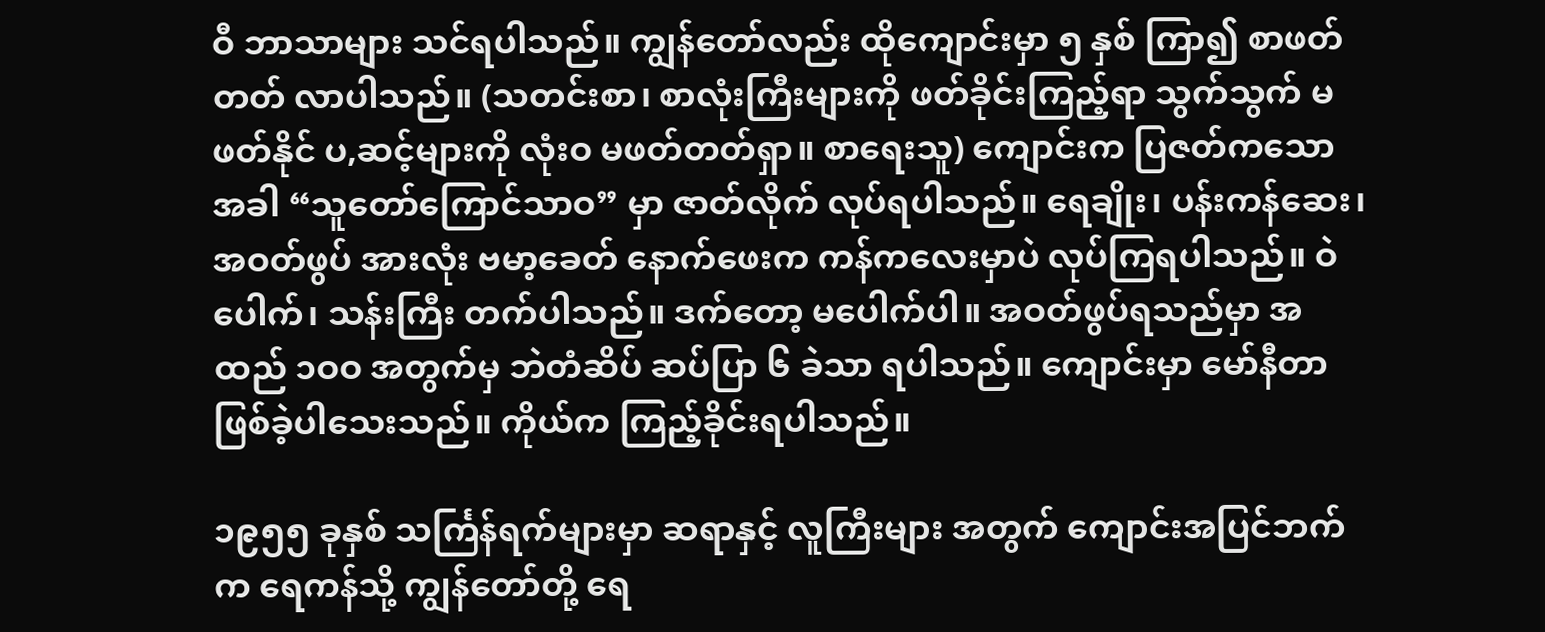ဝီ ဘာသာများ သင်ရပါသည်။ ကျွန်တော်လည်း ထိုကျောင်းမှာ ၅ နှစ် ကြာ၍ စာဖတ်တတ် လာပါသည်။ (သတင်းစာ၊ စာလုံးကြီးများကို ဖတ်ခိုင်းကြည့်ရာ သွက်သွက် မဖတ်နိုင် ပ,ဆင့်များကို လုံးဝ မဖတ်တတ်ရှာ။ စာရေးသူ) ကျောင်းက ပြဇတ်ကသော အခါ “သူတော်ကြောင်သာဝ” မှာ ဇာတ်လိုက် လုပ်ရပါသည်။ ရေချိုး၊ ပန်းကန်ဆေး၊ အဝတ်ဖွပ် အားလုံး ဗမာ့ခေတ် နောက်ဖေးက ကန်ကလေးမှာပဲ လုပ်ကြရပါသည်။ ဝဲပေါက်၊ သန်းကြီး တက်ပါသည်။ ဒက်တော့ မပေါက်ပါ။ အဝတ်ဖွပ်ရသည်မှာ အထည် ၁ဝဝ အတွက်မှ ဘဲတံဆိပ် ဆပ်ပြာ ၆ ခဲသာ ရပါသည်။ ကျောင်းမှာ မော်နီတာ ဖြစ်ခဲ့ပါသေးသည်။ ကိုယ်က ကြည့်ခိုင်းရပါသည်။

၁၉၅၅ ခုနှစ် သင်္ကြန်ရက်များမှာ ဆရာနှင့် လူကြီးများ အတွက် ကျောင်းအပြင်ဘက်က ရေကန်သို့ ကျွန်တော်တို့ ရေ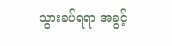သွားခပ်ရရာ အခွင့်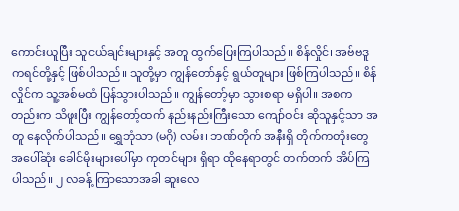ကောင်းယူပြီး သူငယ်ချင်းများနှင့် အတူ ထွက်ပြေးကြပါသည်။ စိန်လှိုင်၊ အဗ်ဗဒူကရင်တို့နှင့် ဖြစ်ပါသည်။ သူတို့မှာ ကျွန်တော်နှင့် ရွယ်တူများ ဖြစ်ကြပါသည်။ စိန်လှိုင်က သူ့အစ်မထံ ပြန်သွားပါသည်။ ကျွန်တော့်မှာ သွားစရာ မရှိပါ။ အစကတည်းက သိဖူးပြီး ကျွန်တော့်ထက် နည်းနည်းကြီးသော ကျော်ဝင်း ဆိုသူနှင့်သာ အတူ နေလိုက်ပါသည်။ ရွှေဘုံသာ (မဂို) လမ်း၊ ဘဏ်တိုက် အနီးရှိ တိုက်ကတုံးတွေ အပေါ်ဆုံး ခေါင်မိုးများပေါ်မှာ ကုတင်များ ရှိရာ ထိုနေရာတွင် တက်တက် အိပ်ကြပါသည်။ ၂ လခန့် ကြာသောအခါ ဆူးလေ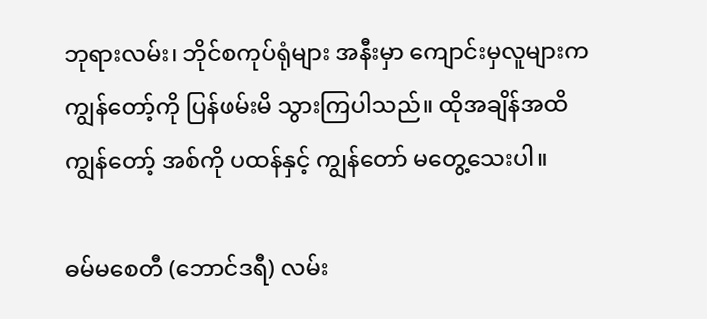ဘုရားလမ်း၊ ဘိုင်စကုပ်ရုံများ အနီးမှာ ကျောင်းမှလူများက ကျွန်တော့်ကို ပြန်ဖမ်းမိ သွားကြပါသည်။ ထိုအချိန်အထိ ကျွန်တော့် အစ်ကို ပထန်နှင့် ကျွန်တော် မတွေ့သေးပါ။

ဓမ်မစေတီ (ဘောင်ဒရီ) လမ်း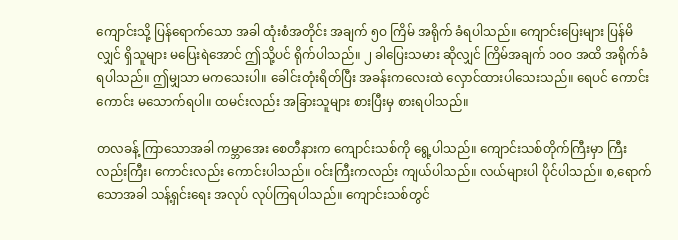ကျောင်းသို့ ပြန်ရောက်သော အခါ ထုံးစံအတိုင်း အချက် ၅ဝ ကြိမ် အရိုက် ခံရပါသည်။ ကျောင်းပြေးများ ပြန်မိလျှင် ရှိသူများ မပြေးရဲအောင် ဤသို့ပင် ရိုက်ပါသည်။ ၂ ခါပြေးသမား ဆိုလျှင် ကြိမ်အချက် ၁ဝဝ အထိ အရိုက်ခံရပါသည်။ ဤမျှသာ မကသေးပါ။ ခေါင်းတုံးရိတ်ပြီး အခန်းကလေးထဲ လှောင်ထားပါသေးသည်။ ရေပင် ကောင်းကောင်း မသောက်ရပါ။ ထမင်းလည်း အခြားသူများ စားပြီးမှ စားရပါသည်။

တလခန့် ကြာသောအခါ ကမ္ဘာအေး စေတီနားက ကျောင်းသစ်ကို ရွေ့ပါသည်။ ကျောင်းသစ်တိုက်ကြီးမှာ ကြီးလည်းကြီး၊ ကောင်းလည်း ကောင်းပါသည်။ ဝင်းကြီးကလည်း ကျယ်ပါသည်။ လယ်များပါ ပိုင်ပါသည်။ စ,ရောက်သောအခါ သန့်ရှင်းရေး အလုပ် လုပ်ကြရပါသည်။ ကျောင်းသစ်တွင်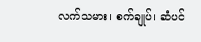လက်သမား၊ စက်ချုပ်၊ ဆံပင်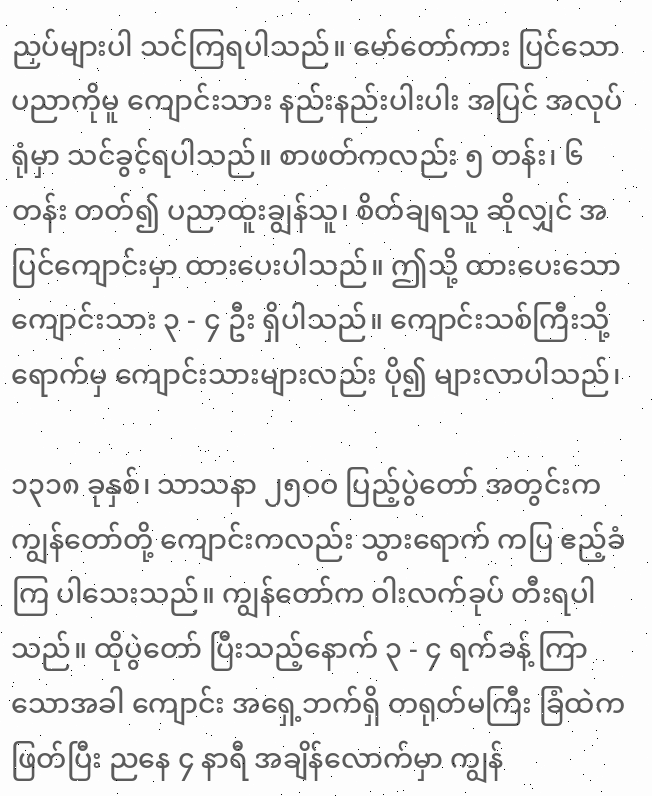ညှပ်များပါ သင်ကြရပါသည်။ မော်တော်ကား ပြင်သော ပညာကိုမူ ကျောင်းသား နည်းနည်းပါးပါး အပြင် အလုပ်ရုံမှာ သင်ခွင့်ရပါသည်။ စာဖတ်ကလည်း ၅ တန်း၊ ၆ တန်း တတ်၍ ပညာထူးချွန်သူ၊ စိတ်ချရသူ ဆိုလျှင် အပြင်ကျောင်းမှာ ထားပေးပါသည်။ ဤသို့ ထားပေးသော ကျောင်းသား ၃ - ၄ ဦး ရှိပါသည်။ ကျောင်းသစ်ကြီးသို့ ရောက်မှ ကျောင်းသားများလည်း ပို၍ များလာပါသည်၊

၁၃၁၈ ခုနှစ်၊ သာသနာ ၂၅ဝဝ ပြည့်ပွဲတော် အတွင်းက ကျွန်တော်တို့ ကျောင်းကလည်း သွားရောက် ကပြ ဧည့်ခံကြ ပါသေးသည်။ ကျွန်တော်က ဝါးလက်ခုပ် တီးရပါသည်။ ထိုပွဲတော် ပြီးသည့်နောက် ၃ - ၄ ရက်ခန့် ကြာသောအခါ ကျောင်း အရှေ့ဘက်ရှိ တရုတ်မကြီး ခြံထဲက ဖြတ်ပြီး ညနေ ၄ နာရီ အချိန်လောက်မှာ ကျွန်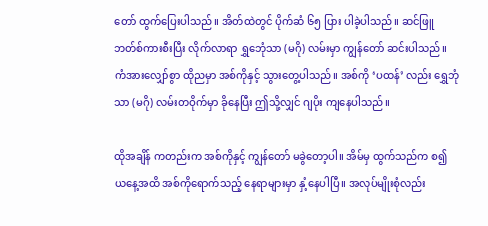တော် ထွက်ပြေးပါသည်။ အိတ်ထဲတွင် ပိုက်ဆံ ၆၅ ပြား ပါခဲ့ပါသည်။ ဆင်ဖြူ ဘတ်စ်ကားစီးပြီး လိုက်လာရာ ရွှဘေုံသာ (မဂို) လမ်းမှာ ကျွန်တော် ဆင်းပါသည်။ ကံအားလျှော်စွာ ထိုညမှာ အစ်ကိုနှင့် သွားတွေ့ပါသည်။ အစ်ကို ‘ပထန်’ လည်း ရွှေဘုံသာ (မဂို) လမ်းတဝိုက်မှာ ခိုနေပြီး ဤသို့လျှင် ဂျပိုး ကျနေပါသည်။

ထိုအချိန် ကတည်းက အစ်ကိုနှင့် ကျွန်တော် မခွဲတော့ပါ။ အိမ်မှ ထွက်သည်က စ၍ ယနေ့အထိ အစ်ကိုရောက်သည့် နေရာများမှာ နှံ့နေပါပြီ။ အလုပ်မျိုးစုံလည်း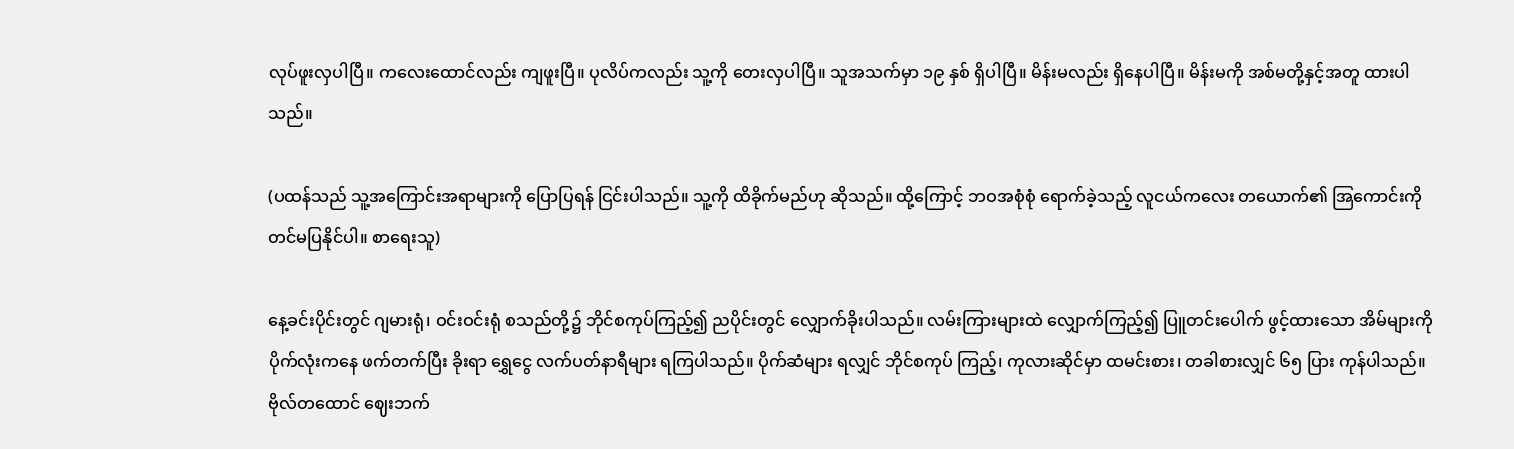လုပ်ဖူးလှပါပြီ။ ကလေးထောင်လည်း ကျဖူးပြီ။ ပုလိပ်ကလည်း သူ့ကို တေးလှပါပြီ။ သူအသက်မှာ ၁၉ နှစ် ရှိပါပြီ။ မိန်းမလည်း ရှိနေပါပြီ။ မိန်းမကို အစ်မတို့နှင့်အတူ ထားပါသည်။

(ပထန်သည် သူ့အကြောင်းအရာများကို ပြောပြရန် ငြင်းပါသည်။ သူ့ကို ထိခိုက်မည်ဟု ဆိုသည်။ ထို့ကြောင့် ဘဝအစုံစုံ ရောက်ခဲ့သည့် လူငယ်ကလေး တယောက်၏ အြကောင်းကို တင်မပြနိုင်ပါ။ စာရေးသူ)

နေ့ခင်းပိုင်းတွင် ဂျမားရုံ၊ ဝင်းဝင်းရုံ စသည်တို့၌ ဘိုင်စကုပ်ကြည့်၍ ညပိုင်းတွင် လျှောက်ခိုးပါသည်။ လမ်းကြားများထဲ လျှောက်ကြည့်၍ ပြူတင်းပေါက် ဖွင့်ထားသော အိမ်များကို ပိုက်လုံးကနေ ဖက်တက်ပြီး ခိုးရာ ရွှေငွေ လက်ပတ်နာရီများ ရကြပါသည်။ ပိုက်ဆံများ ရလျှင် ဘိုင်စကုပ် ကြည့်၊ ကုလားဆိုင်မှာ ထမင်းစား၊ တခါစားလျှင် ၆၅ ပြား ကုန်ပါသည်။ ဗိုလ်တထောင် ဈေးဘက်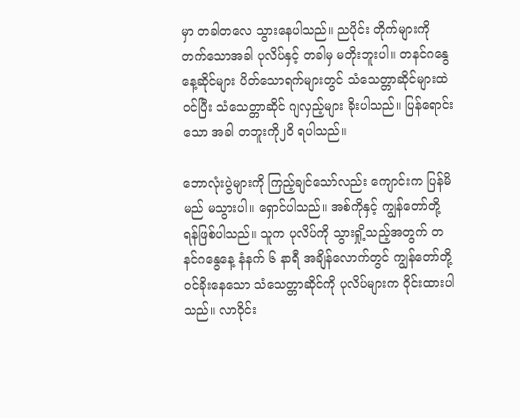မှာ တခါတလေ သွားနေပါသည်။ ညပိုင်း တိုက်များကို တက်သောအခါ ပုလိပ်နှင့် တခါမှ မတိုးဘူးပါ။ တနင်ဂနွေနေ့ဆိုင်များ ပိတ်သောရက်များတွင် သံသေတ္တာဆိုင်များထဲ ဝင်ပြီး သံသေတ္တာဆိုင် ဂျလှည့်များ ခိုးပါသည်။ ပြန်ရောင်းသော အခါ တဘူးကို၂ဝိ ရပါသည်။

ဘောလုံးပွဲများကို ကြည့်ချင်သော်လည်း ကျောင်းက ပြန်မိမည် မသွားပါ။ ရှောင်ပါသည်။ အစ်ကိုနှင့် ကျွန်တော်တို့ ရန်ဖြစ်ပါသည်။ သူက ပုလိပ်ကို သွားရှို့သည့်အတွက် တနင်ဂနွေနေ့ နံနက် ၆ နာရီ အချိန်လောက်တွင် ကျွန်တော်တို့ ဝင်ခိုးနေသော သံသေတ္တာဆိုင်ကို ပုလိပ်များက ဝိုင်းထားပါသည်။ လာဝိုင်း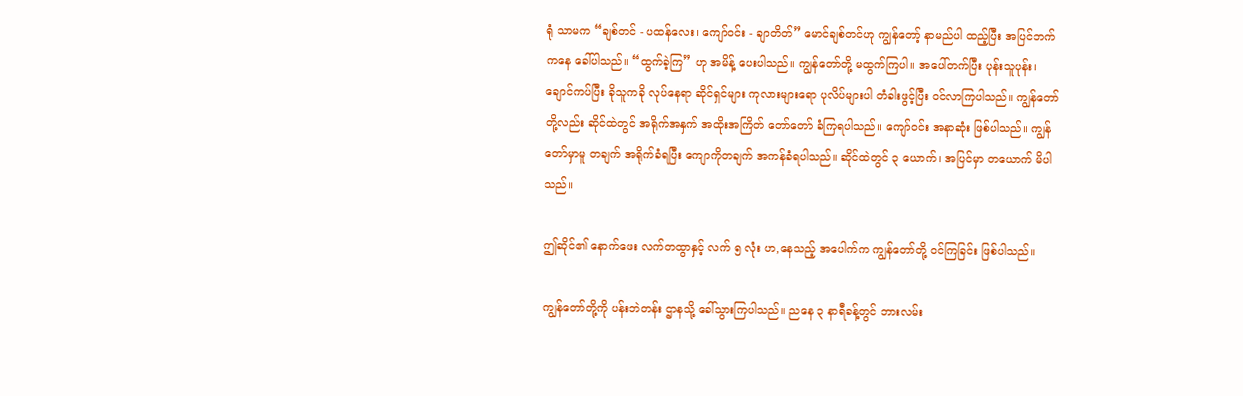ရုံ သာမက “ချစ်တင် - ပထန်လေး၊ ကျော်ဝင်း - ချာတိတ်” မောင်ချစ်တင်ဟု ကျွန်တော့် နာမည်ပါ ထည့်ပြီး အပြင်ဘက်ကနေ ခေါ်ပါသည်။ “ထွက်ခဲ့ကြ” ဟု အမိန့် ပေးပါသည်။ ကျွန်တော်တို့ မထွက်ကြပါ။ အပေါ်တက်ပြီး ပုန်းသူပုန်း၊ ချောင်ကပ်ပြီး ခိုသူကခို လုပ်နေရာ ဆိုင်ရှင်များ ကုလားများရော ပုလိပ်များပါ တံခါးဖွင့်ပြီး ဝင်လာကြပါသည်။ ကျွန်တော်တို့လည်း ဆိုင်ထဲတွင် အရိုက်အနှက် အထိုးအကြိတ် တော်တော် ခံကြရပါသည်။ ကျော်ဝင်း အနာဆုံး ဖြစ်ပါသည်။ ကျွန်တော်မှာမူ တချက် အရိုက်ခံရပြီး ကျောကိုတချက် အကန်ခံရပါသည်။ ဆိုင်ထဲတွင် ၃ ယောက်၊ အပြင်မှာ တယောက် မိပါသည်။

ဤဆိုင်၏ နောက်ဖေး လက်တထွာနှင့် လက် ၅ လုံး ဟ,နေသည့် အပေါက်က ကျွန်တော်တို့ ဝင်ကြခြင်း ဖြစ်ပါသည်။

ကျွန်တော်တို့ကို ပန်းဘဲတန်း ဌာနသို့ ခေါ်သွားကြပါသည်။ ညနေ ၃ နာရီခန့်တွင် ဘားလမ်း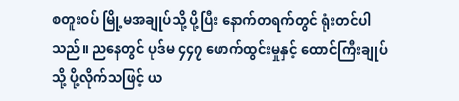စတူးဝပ် မြို့မအချုပ်သို့ ပို့ပြီး နောက်တရက်တွင် ရုံးတင်ပါသည်။ ညနေတွင် ပုဒ်မ ၄၄၇ ဖောက်ထွင်းမှုနှင့် ထောင်ကြီးချုပ်သို့ ပို့လိုက်သဖြင့် ယ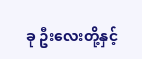ခု ဦးလေးတို့နှင့်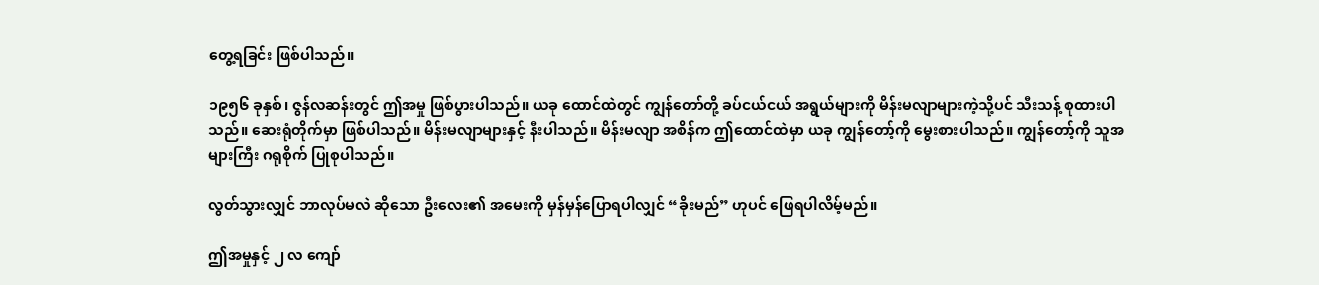တွေ့ရခြင်း ဖြစ်ပါသည်။

၁၉၅၆ ခုနှစ်၊ ဇွန်လဆန်းတွင် ဤအမှု ဖြစ်ပွားပါသည်။ ယခု ထောင်ထဲတွင် ကျွန်တော်တို့ ခပ်ငယ်ငယ် အရွယ်များကို မိန်းမလျာများကဲ့သို့ပင် သီးသန့် စုထားပါသည်။ ဆေးရုံတိုက်မှာ ဖြစ်ပါသည်။ မိန်းမလျာများနှင့် နီးပါသည်။ မိန်းမလျာ အစိန်က ဤထောင်ထဲမှာ ယခု ကျွန်တော့်ကို မွေးစားပါသည်။ ကျွန်တော့်ကို သူအများကြီး ဂရုစိုက် ပြုစုပါသည်။

လွတ်သွားလျှင် ဘာလုပ်မလဲ ဆိုသော ဦးလေး၏ အမေးကို မှန်မှန်ပြောရပါလျှင် “ခိုးမည်” ဟုပင် ဖြေရပါလိမ့်မည်။

ဤအမှုနှင့် ၂ လ ကျော်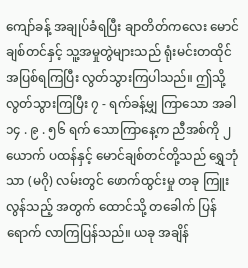ကျော်ခန့် အချုပ်ခံရပြီး ချာတိတ်ကလေး မောင်ချစ်တင်နှင့် သူ့အမှုတွဲများသည် ရုံးမင်းတထိုင် အပြစ်ရကြပြီး လွတ်သွားကြပါသည်။ ဤသို့ လွတ်သွားကြပြီး ၇ - ရက်ခန့်မျှ ကြာသော အခါ ၁၄ . ၉ . ၅၆ ရက် သောကြာနေ့က ညီအစ်ကို ၂ ယောက် ပထန်နှင့် မောင်ချစ်တင်တို့သည် ရွှေဘုံသာ (မဂို) လမ်းတွင် ဖောက်ထွင်းမှု တခု ကြူးလွန်သည့် အတွက် ထောင်သို့ တခေါက် ပြန်ရောက် လာကြပြန်သည်။ ယခု အချိန်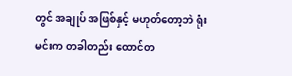တွင် အချုပ် အဖြစ်နှင့် မဟုတ်တော့ဘဲ ရုံးမင်းက တခါတည်း ထောင်တ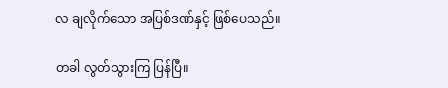လ ချလိုက်သော အပြစ်ဒဏ်နှင့် ဖြစ်ပေသည်။

တခါ လွတ်သွားကြ ပြန်ပြီ။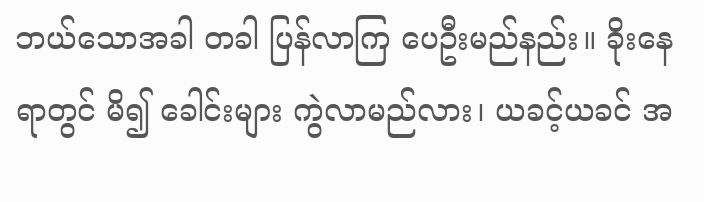ဘယ်သောအခါ တခါ ပြန်လာကြ ပေဦးမည်နည်း။ ခိုးနေရာတွင် မိ၍ ခေါင်းများ ကွဲလာမည်လား၊ ယခင့်ယခင် အ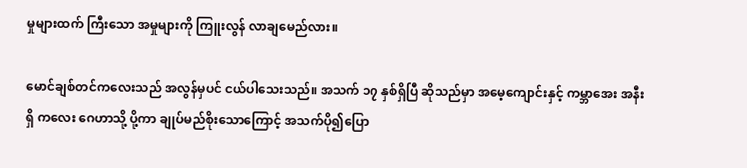မှုများထက် ကြီးသော အမှုများကို ကြူးလွန် လာချမေည်လား။

မောင်ချစ်တင်ကလေးသည် အလွန်မှပင် ငယ်ပါသေးသည်။ အသက် ၁၇ နှစ်ရှိပြီ ဆိုသည်မှာ အမေ့ကျောင်းနှင့် ကမ္ဘာအေး အနီးရှိ ကလေး ဂေဟာသို့ ပို့ကာ ချုပ်မည်စိုးသောကြောင့် အသက်ပို၍ပြော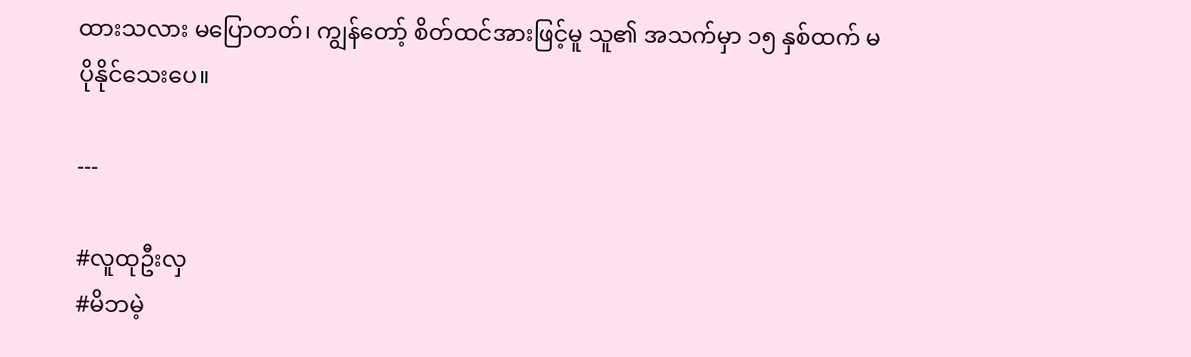ထားသလား မပြောတတ်၊ ကျွန်တော့် စိတ်ထင်အားဖြင့်မူ သူ၏ အသက်မှာ ၁၅ နှစ်ထက် မပိုနိုင်သေးပေ။

---

#လူထုဦးလှ
#မိဘမဲ့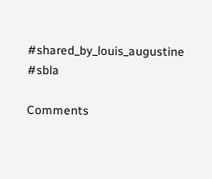#shared_by_louis_augustine
#sbla

Comments